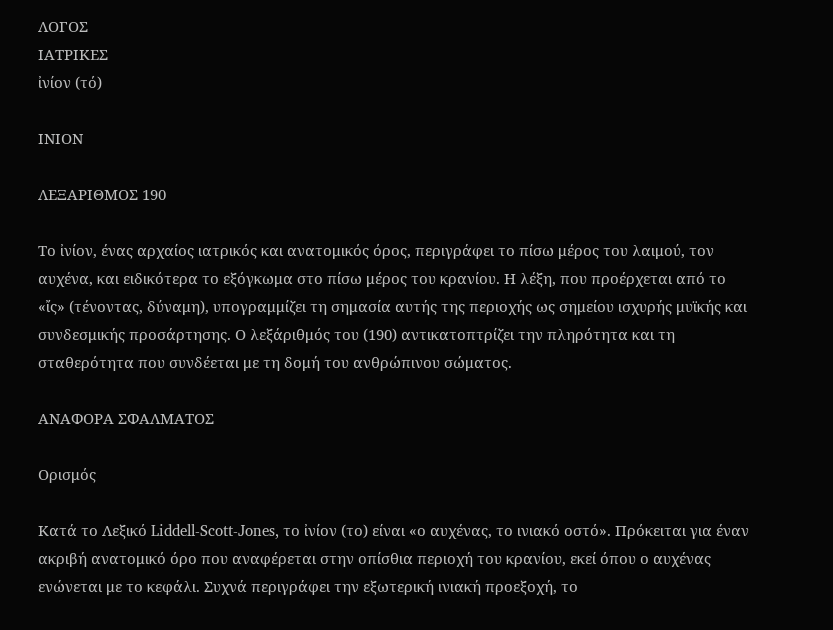ΛΟΓΟΣ
ΙΑΤΡΙΚΕΣ
ἰνίον (τό)

ΙΝΙΟΝ

ΛΕΞΑΡΙΘΜΟΣ 190

Το ἰνίον, ένας αρχαίος ιατρικός και ανατομικός όρος, περιγράφει το πίσω μέρος του λαιμού, τον αυχένα, και ειδικότερα το εξόγκωμα στο πίσω μέρος του κρανίου. Η λέξη, που προέρχεται από το «ἴς» (τένοντας, δύναμη), υπογραμμίζει τη σημασία αυτής της περιοχής ως σημείου ισχυρής μυϊκής και συνδεσμικής προσάρτησης. Ο λεξάριθμός του (190) αντικατοπτρίζει την πληρότητα και τη σταθερότητα που συνδέεται με τη δομή του ανθρώπινου σώματος.

ΑΝΑΦΟΡΑ ΣΦΑΛΜΑΤΟΣ

Ορισμός

Κατά το Λεξικό Liddell-Scott-Jones, το ἰνίον (το) είναι «ο αυχένας, το ινιακό οστό». Πρόκειται για έναν ακριβή ανατομικό όρο που αναφέρεται στην οπίσθια περιοχή του κρανίου, εκεί όπου ο αυχένας ενώνεται με το κεφάλι. Συχνά περιγράφει την εξωτερική ινιακή προεξοχή, το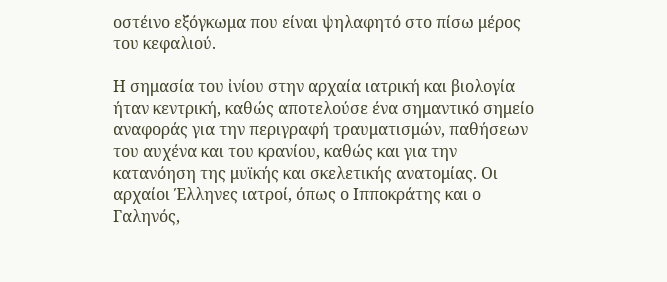οστέινο εξόγκωμα που είναι ψηλαφητό στο πίσω μέρος του κεφαλιού.

Η σημασία του ἰνίου στην αρχαία ιατρική και βιολογία ήταν κεντρική, καθώς αποτελούσε ένα σημαντικό σημείο αναφοράς για την περιγραφή τραυματισμών, παθήσεων του αυχένα και του κρανίου, καθώς και για την κατανόηση της μυϊκής και σκελετικής ανατομίας. Οι αρχαίοι Έλληνες ιατροί, όπως ο Ιπποκράτης και ο Γαληνός,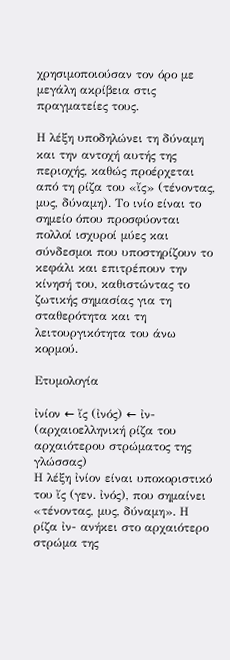χρησιμοποιούσαν τον όρο με μεγάλη ακρίβεια στις πραγματείες τους.

Η λέξη υποδηλώνει τη δύναμη και την αντοχή αυτής της περιοχής, καθώς προέρχεται από τη ρίζα του «ἴς» (τένοντας, μυς, δύναμη). Το ινίο είναι το σημείο όπου προσφύονται πολλοί ισχυροί μύες και σύνδεσμοι που υποστηρίζουν το κεφάλι και επιτρέπουν την κίνησή του, καθιστώντας το ζωτικής σημασίας για τη σταθερότητα και τη λειτουργικότητα του άνω κορμού.

Ετυμολογία

ἰνίον ← ἴς (ἰνός) ← ἰν- (αρχαιοελληνική ρίζα του αρχαιότερου στρώματος της γλώσσας)
Η λέξη ἰνίον είναι υποκοριστικό του ἴς (γεν. ἰνός), που σημαίνει «τένοντας, μυς, δύναμη». Η ρίζα ἰν- ανήκει στο αρχαιότερο στρώμα της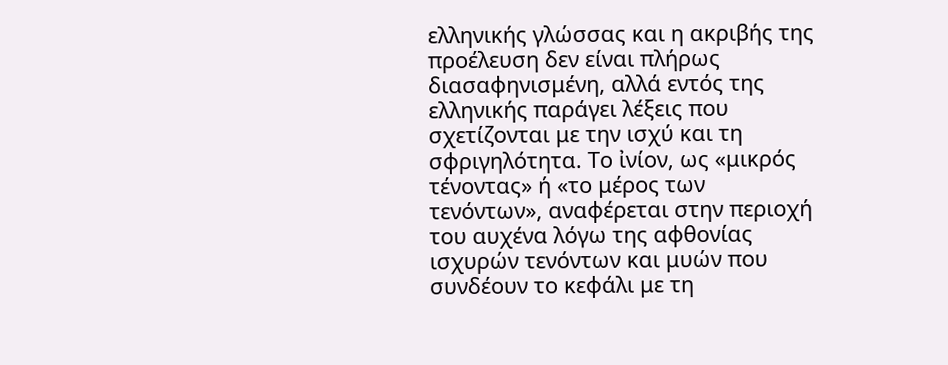ελληνικής γλώσσας και η ακριβής της προέλευση δεν είναι πλήρως διασαφηνισμένη, αλλά εντός της ελληνικής παράγει λέξεις που σχετίζονται με την ισχύ και τη σφριγηλότητα. Το ἰνίον, ως «μικρός τένοντας» ή «το μέρος των τενόντων», αναφέρεται στην περιοχή του αυχένα λόγω της αφθονίας ισχυρών τενόντων και μυών που συνδέουν το κεφάλι με τη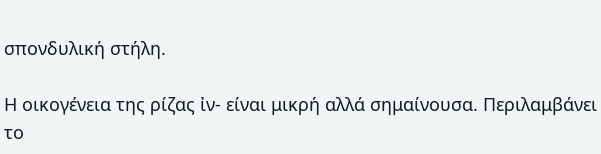σπονδυλική στήλη.

Η οικογένεια της ρίζας ἰν- είναι μικρή αλλά σημαίνουσα. Περιλαμβάνει το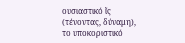ουσιαστικό ἴς (τένοντας, δύναμη), το υποκοριστικό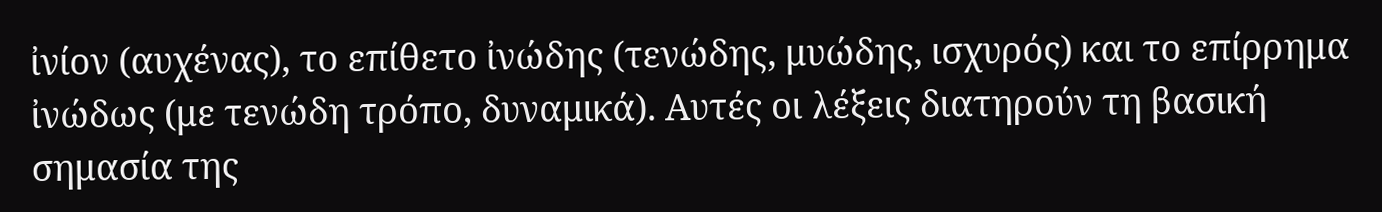ἰνίον (αυχένας), το επίθετο ἰνώδης (τενώδης, μυώδης, ισχυρός) και το επίρρημα ἰνώδως (με τενώδη τρόπο, δυναμικά). Αυτές οι λέξεις διατηρούν τη βασική σημασία της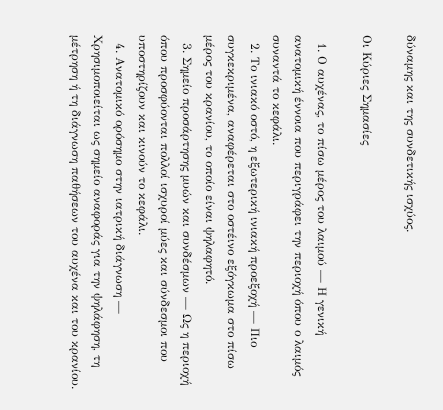δύναμης και της συνδετικής ισχύος.

Οι Κύριες Σημασίες

  1. Ο αυχένας, το πίσω μέρος του λαιμού — Η γενική ανατομική έννοια που περιγράφει την περιοχή όπου ο λαιμός συναντά το κεφάλι.
  2. Το ινιακό οστό, η εξωτερική ινιακή προεξοχή — Πιο συγκεκριμένα, αναφέρεται στο οστέινο εξόγκωμα στο πίσω μέρος του κρανίου, το οποίο είναι ψηλαφητό.
  3. Σημείο προσάρτησης μυών και συνδέσμων — Ως η περιοχή όπου προσφύονται πολλοί ισχυροί μύες και σύνδεσμοι που υποστηρίζουν και κινούν το κεφάλι.
  4. Ανατομικό ορόσημο στην ιατρική διάγνωση — Χρησιμοποιείται ως σημείο αναφοράς για την ψηλάφηση, τη μέτρηση ή τη διάγνωση παθήσεων του αυχένα και του κρανίου.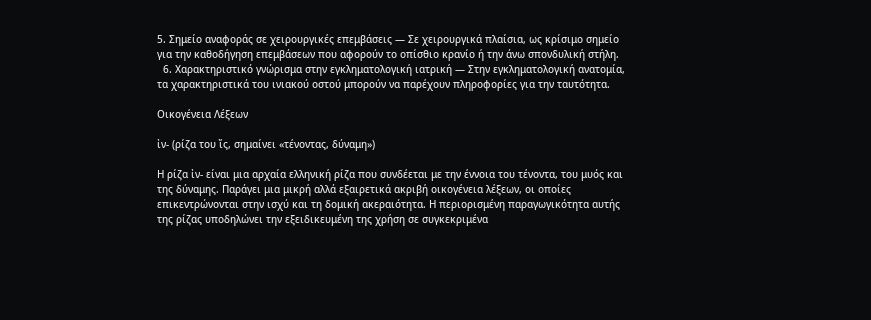5. Σημείο αναφοράς σε χειρουργικές επεμβάσεις — Σε χειρουργικά πλαίσια, ως κρίσιμο σημείο για την καθοδήγηση επεμβάσεων που αφορούν το οπίσθιο κρανίο ή την άνω σπονδυλική στήλη.
  6. Χαρακτηριστικό γνώρισμα στην εγκληματολογική ιατρική — Στην εγκληματολογική ανατομία, τα χαρακτηριστικά του ινιακού οστού μπορούν να παρέχουν πληροφορίες για την ταυτότητα.

Οικογένεια Λέξεων

ἰν- (ρίζα του ἴς, σημαίνει «τένοντας, δύναμη»)

Η ρίζα ἰν- είναι μια αρχαία ελληνική ρίζα που συνδέεται με την έννοια του τένοντα, του μυός και της δύναμης. Παράγει μια μικρή αλλά εξαιρετικά ακριβή οικογένεια λέξεων, οι οποίες επικεντρώνονται στην ισχύ και τη δομική ακεραιότητα. Η περιορισμένη παραγωγικότητα αυτής της ρίζας υποδηλώνει την εξειδικευμένη της χρήση σε συγκεκριμένα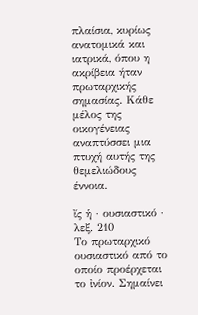πλαίσια, κυρίως ανατομικά και ιατρικά, όπου η ακρίβεια ήταν πρωταρχικής σημασίας. Κάθε μέλος της οικογένειας αναπτύσσει μια πτυχή αυτής της θεμελιώδους έννοια.

ἴς ἡ · ουσιαστικό · λεξ. 210
Το πρωταρχικό ουσιαστικό από το οποίο προέρχεται το ἰνίον. Σημαίνει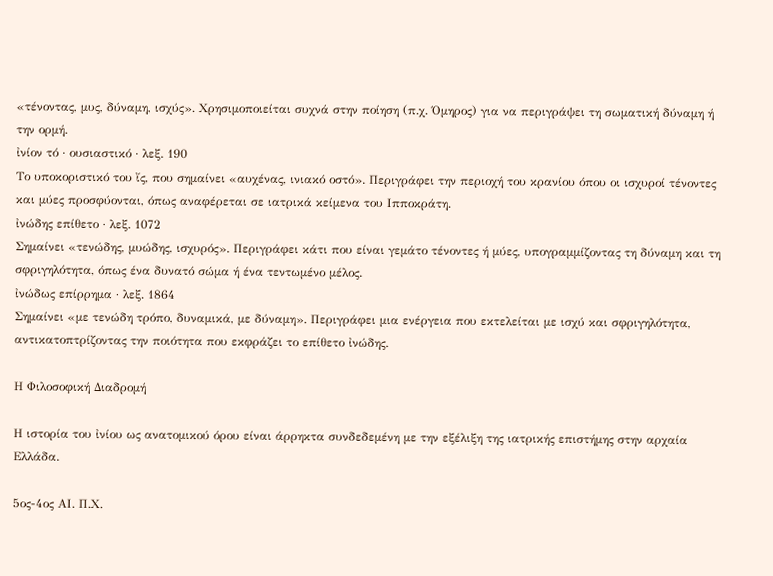«τένοντας, μυς, δύναμη, ισχύς». Χρησιμοποιείται συχνά στην ποίηση (π.χ. Όμηρος) για να περιγράψει τη σωματική δύναμη ή την ορμή.
ἰνίον τό · ουσιαστικό · λεξ. 190
Το υποκοριστικό του ἴς, που σημαίνει «αυχένας, ινιακό οστό». Περιγράφει την περιοχή του κρανίου όπου οι ισχυροί τένοντες και μύες προσφύονται, όπως αναφέρεται σε ιατρικά κείμενα του Ιπποκράτη.
ἰνώδης επίθετο · λεξ. 1072
Σημαίνει «τενώδης, μυώδης, ισχυρός». Περιγράφει κάτι που είναι γεμάτο τένοντες ή μύες, υπογραμμίζοντας τη δύναμη και τη σφριγηλότητα, όπως ένα δυνατό σώμα ή ένα τεντωμένο μέλος.
ἰνώδως επίρρημα · λεξ. 1864
Σημαίνει «με τενώδη τρόπο, δυναμικά, με δύναμη». Περιγράφει μια ενέργεια που εκτελείται με ισχύ και σφριγηλότητα, αντικατοπτρίζοντας την ποιότητα που εκφράζει το επίθετο ἰνώδης.

Η Φιλοσοφική Διαδρομή

Η ιστορία του ἰνίου ως ανατομικού όρου είναι άρρηκτα συνδεδεμένη με την εξέλιξη της ιατρικής επιστήμης στην αρχαία Ελλάδα.

5ος-4ος ΑΙ. Π.Χ.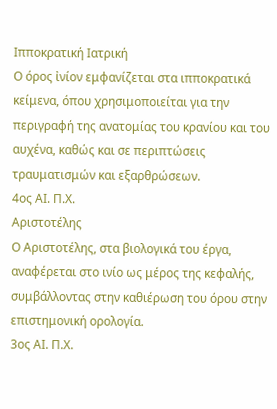Ιπποκρατική Ιατρική
Ο όρος ἰνίον εμφανίζεται στα ιπποκρατικά κείμενα, όπου χρησιμοποιείται για την περιγραφή της ανατομίας του κρανίου και του αυχένα, καθώς και σε περιπτώσεις τραυματισμών και εξαρθρώσεων.
4ος ΑΙ. Π.Χ.
Αριστοτέλης
Ο Αριστοτέλης, στα βιολογικά του έργα, αναφέρεται στο ινίο ως μέρος της κεφαλής, συμβάλλοντας στην καθιέρωση του όρου στην επιστημονική ορολογία.
3ος ΑΙ. Π.Χ.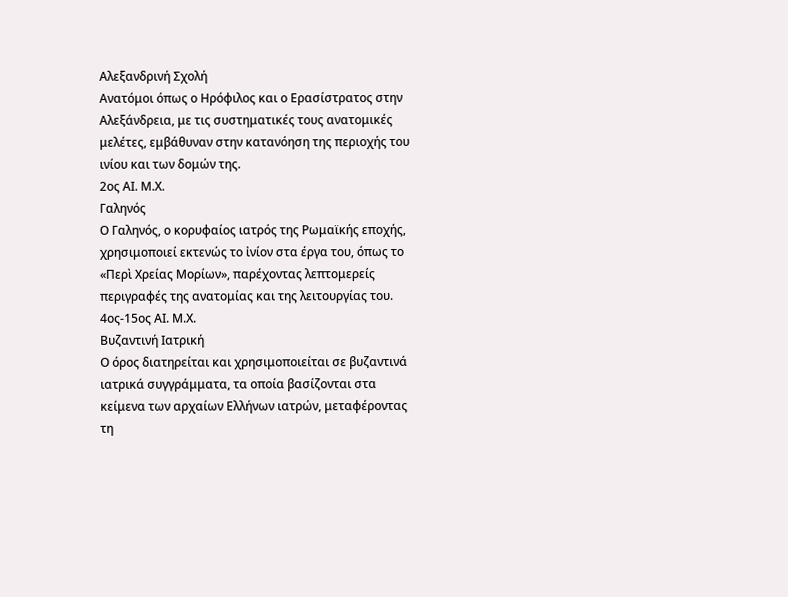Αλεξανδρινή Σχολή
Ανατόμοι όπως ο Ηρόφιλος και ο Ερασίστρατος στην Αλεξάνδρεια, με τις συστηματικές τους ανατομικές μελέτες, εμβάθυναν στην κατανόηση της περιοχής του ινίου και των δομών της.
2ος ΑΙ. Μ.Χ.
Γαληνός
Ο Γαληνός, ο κορυφαίος ιατρός της Ρωμαϊκής εποχής, χρησιμοποιεί εκτενώς το ἰνίον στα έργα του, όπως το «Περὶ Χρείας Μορίων», παρέχοντας λεπτομερείς περιγραφές της ανατομίας και της λειτουργίας του.
4ος-15ος ΑΙ. Μ.Χ.
Βυζαντινή Ιατρική
Ο όρος διατηρείται και χρησιμοποιείται σε βυζαντινά ιατρικά συγγράμματα, τα οποία βασίζονται στα κείμενα των αρχαίων Ελλήνων ιατρών, μεταφέροντας τη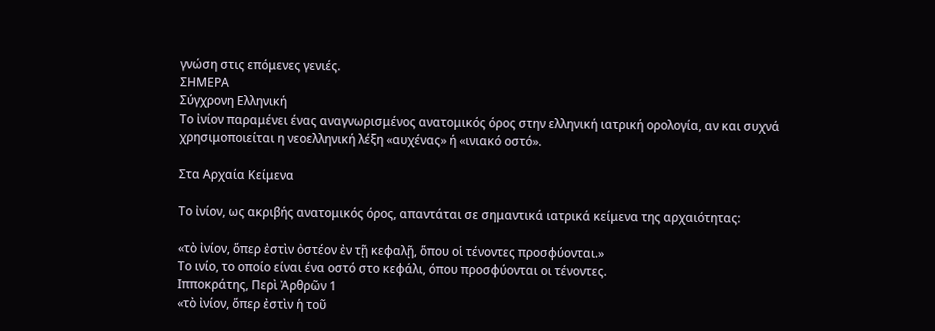γνώση στις επόμενες γενιές.
ΣΗΜΕΡΑ
Σύγχρονη Ελληνική
Το ἰνίον παραμένει ένας αναγνωρισμένος ανατομικός όρος στην ελληνική ιατρική ορολογία, αν και συχνά χρησιμοποιείται η νεοελληνική λέξη «αυχένας» ή «ινιακό οστό».

Στα Αρχαία Κείμενα

Το ἰνίον, ως ακριβής ανατομικός όρος, απαντάται σε σημαντικά ιατρικά κείμενα της αρχαιότητας:

«τὸ ἰνίον, ὅπερ ἐστὶν ὀστέον ἐν τῇ κεφαλῇ, ὅπου οἱ τένοντες προσφύονται.»
Το ινίο, το οποίο είναι ένα οστό στο κεφάλι, όπου προσφύονται οι τένοντες.
Ιπποκράτης, Περὶ Ἀρθρῶν 1
«τὸ ἰνίον, ὅπερ ἐστὶν ἡ τοῦ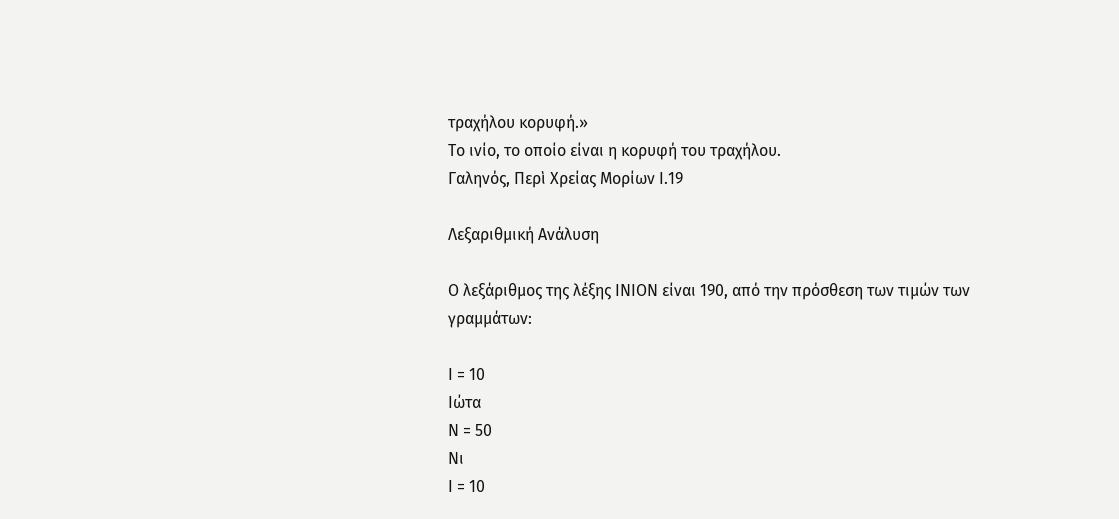τραχήλου κορυφή.»
Το ινίο, το οποίο είναι η κορυφή του τραχήλου.
Γαληνός, Περὶ Χρείας Μορίων Ι.19

Λεξαριθμική Ανάλυση

Ο λεξάριθμος της λέξης ΙΝΙΟΝ είναι 190, από την πρόσθεση των τιμών των γραμμάτων:

Ι = 10
Ιώτα
Ν = 50
Νι
Ι = 10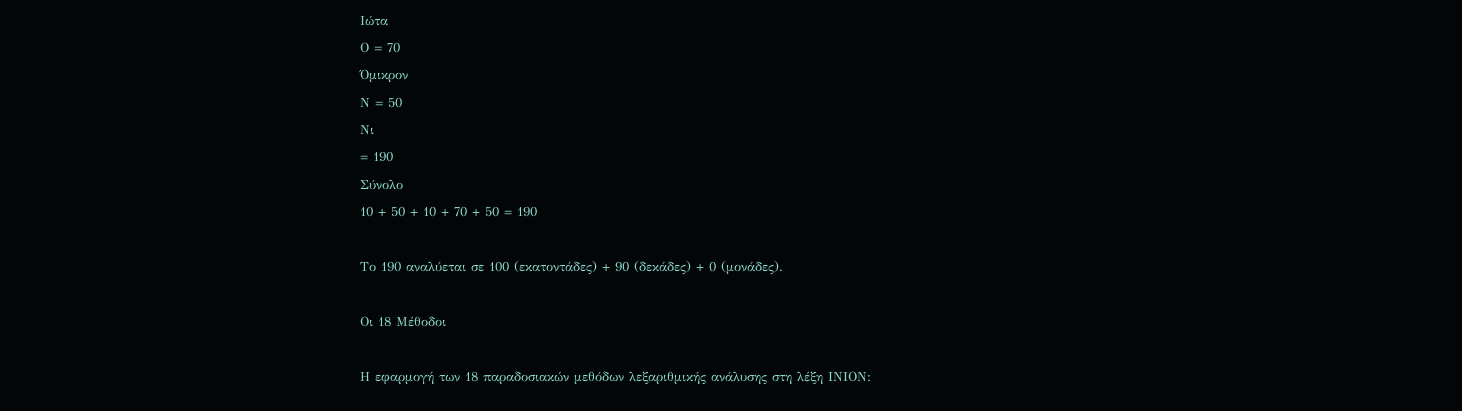Ιώτα
Ο = 70
Όμικρον
Ν = 50
Νι
= 190
Σύνολο
10 + 50 + 10 + 70 + 50 = 190

Το 190 αναλύεται σε 100 (εκατοντάδες) + 90 (δεκάδες) + 0 (μονάδες).

Οι 18 Μέθοδοι

Η εφαρμογή των 18 παραδοσιακών μεθόδων λεξαριθμικής ανάλυσης στη λέξη ΙΝΙΟΝ: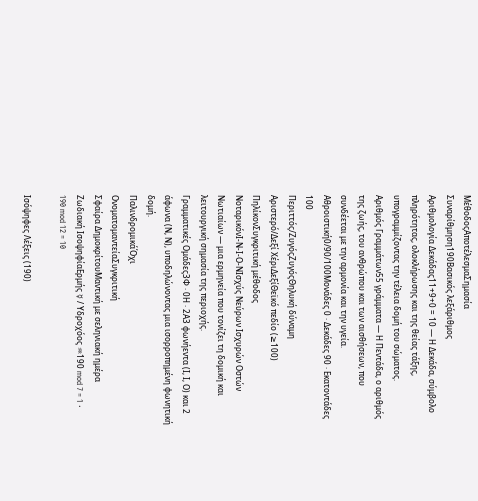ΜέθοδοςΑποτέλεσμαΣημασία
Συναρίθμηση190Βασικός λεξάριθμος
Αριθμολογία Δεκάδας11+9+0 = 10 — Η Δεκάδα, σύμβολο πληρότητας, ολοκλήρωσης και της θείας τάξης, υπογραμμίζοντας την τέλεια δομή του σώματος.
Αριθμός Γραμμάτων55 γράμματα — Η Πεντάδα, ο αριθμός της ζωής, του ανθρώπου και των αισθήσεων, που συνδέεται με την αρμονία και την υγεία.
Αθροιστική0/90/100Μονάδες 0 · Δεκάδες 90 · Εκατοντάδες 100
Περιττός/ΖυγόςΖυγόςΘηλυκή δύναμη
Αριστερό/Δεξί ΧέριΔεξίΘεϊκό πεδίο (≥100)
ΠηλίκονΣυγκριτική μέθοδος
ΝοταρικόνΙ-Ν-Ι-Ο-ΝΙσχύς Νεύρων Ισχυρών Οστών Νωτιαίων — μια ερμηνεία που τονίζει τη δομική και λειτουργική σημασία της περιοχής.
Γραμματικές Ομάδες3Φ · 0Η · 2Α3 φωνήεντα (Ι, Ι, Ο) και 2 άφωνα (Ν, Ν), υποδηλώνοντας μια ισορροπημένη φωνητική δομή.
ΠαλινδρομικάΌχι
ΟνοματομαντείαΣυγκριτική
Σφαίρα ΔημοκρίτουΜαντική με σεληνιακή ημέρα
Ζωδιακή ΙσοψηφίαΕρμής ☿ / Υδροχόος ♒190 mod 7 = 1 · 190 mod 12 = 10

Ισόψηφες Λέξεις (190)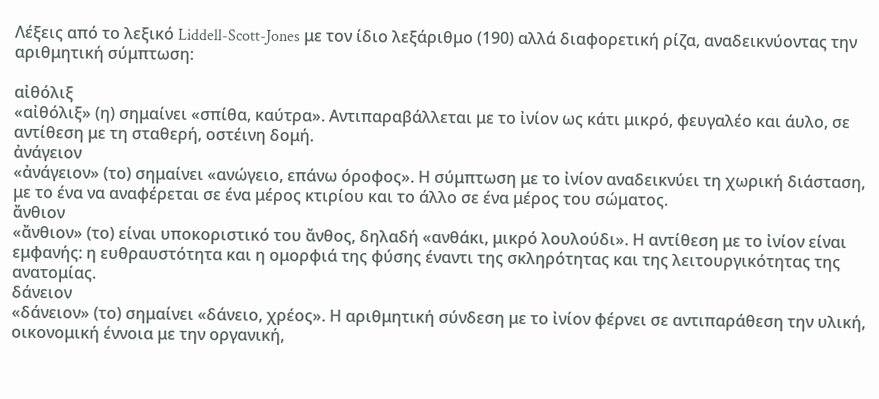Λέξεις από το λεξικό Liddell-Scott-Jones με τον ίδιο λεξάριθμο (190) αλλά διαφορετική ρίζα, αναδεικνύοντας την αριθμητική σύμπτωση:

αἰθόλιξ
«αἰθόλιξ» (η) σημαίνει «σπίθα, καύτρα». Αντιπαραβάλλεται με το ἰνίον ως κάτι μικρό, φευγαλέο και άυλο, σε αντίθεση με τη σταθερή, οστέινη δομή.
ἀνάγειον
«ἀνάγειον» (το) σημαίνει «ανώγειο, επάνω όροφος». Η σύμπτωση με το ἰνίον αναδεικνύει τη χωρική διάσταση, με το ένα να αναφέρεται σε ένα μέρος κτιρίου και το άλλο σε ένα μέρος του σώματος.
ἄνθιον
«ἄνθιον» (το) είναι υποκοριστικό του ἄνθος, δηλαδή «ανθάκι, μικρό λουλούδι». Η αντίθεση με το ἰνίον είναι εμφανής: η ευθραυστότητα και η ομορφιά της φύσης έναντι της σκληρότητας και της λειτουργικότητας της ανατομίας.
δάνειον
«δάνειον» (το) σημαίνει «δάνειο, χρέος». Η αριθμητική σύνδεση με το ἰνίον φέρνει σε αντιπαράθεση την υλική, οικονομική έννοια με την οργανική,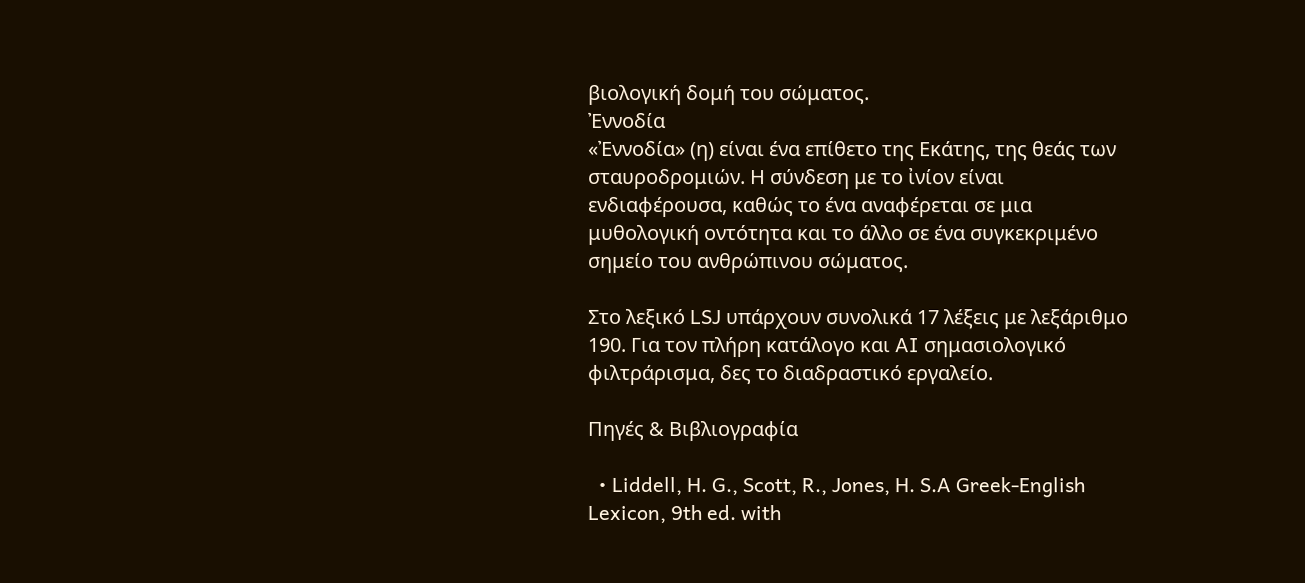βιολογική δομή του σώματος.
Ἐννοδία
«Ἐννοδία» (η) είναι ένα επίθετο της Εκάτης, της θεάς των σταυροδρομιών. Η σύνδεση με το ἰνίον είναι ενδιαφέρουσα, καθώς το ένα αναφέρεται σε μια μυθολογική οντότητα και το άλλο σε ένα συγκεκριμένο σημείο του ανθρώπινου σώματος.

Στο λεξικό LSJ υπάρχουν συνολικά 17 λέξεις με λεξάριθμο 190. Για τον πλήρη κατάλογο και AI σημασιολογικό φιλτράρισμα, δες το διαδραστικό εργαλείο.

Πηγές & Βιβλιογραφία

  • Liddell, H. G., Scott, R., Jones, H. S.A Greek-English Lexicon, 9th ed. with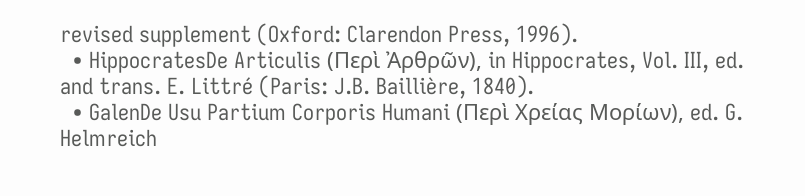revised supplement (Oxford: Clarendon Press, 1996).
  • HippocratesDe Articulis (Περὶ Ἀρθρῶν), in Hippocrates, Vol. III, ed. and trans. E. Littré (Paris: J.B. Baillière, 1840).
  • GalenDe Usu Partium Corporis Humani (Περὶ Χρείας Μορίων), ed. G. Helmreich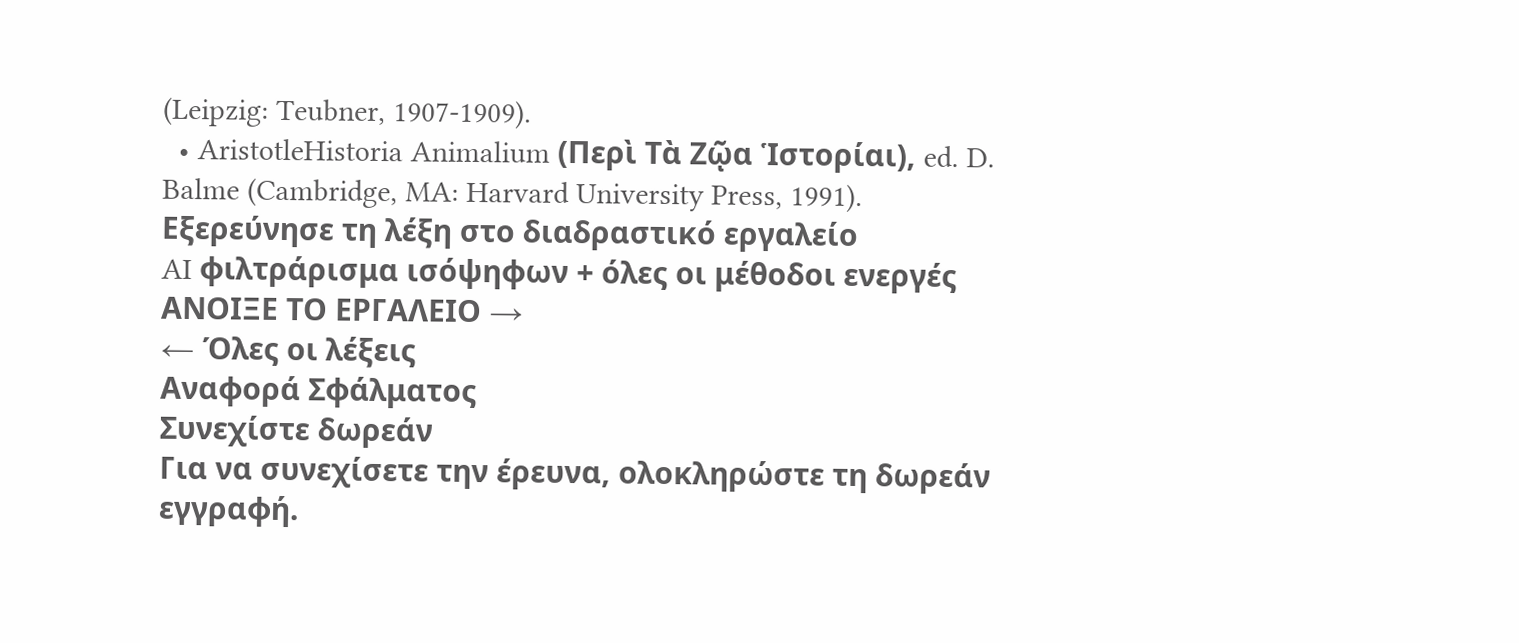(Leipzig: Teubner, 1907-1909).
  • AristotleHistoria Animalium (Περὶ Τὰ Ζῷα Ἱστορίαι), ed. D. Balme (Cambridge, MA: Harvard University Press, 1991).
Εξερεύνησε τη λέξη στο διαδραστικό εργαλείο
AI φιλτράρισμα ισόψηφων + όλες οι μέθοδοι ενεργές
ΑΝΟΙΞΕ ΤΟ ΕΡΓΑΛΕΙΟ →
← Όλες οι λέξεις
Αναφορά Σφάλματος
Συνεχίστε δωρεάν
Για να συνεχίσετε την έρευνα, ολοκληρώστε τη δωρεάν εγγραφή.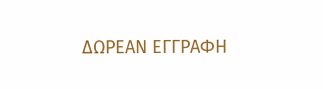ΔΩΡΕΑΝ ΕΓΓΡΑΦΗ